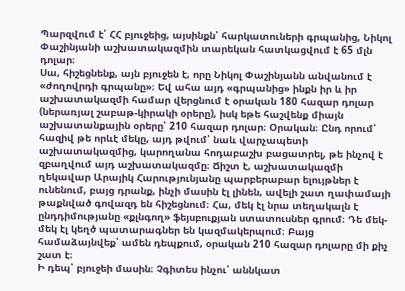Պարզվում է՝ ՀՀ բյուջեից, այսինքն՝ հարկատուների գրպանից, Նիկոլ Փաշինյանի աշխատակազմին տարեկան հատկացվում է 65 մլն դոլար։
Սա, հիշեցնենք, այն բյուջեն է, որը Նիկոլ Փաշինյանն անվանում է «ժողովրդի գրպանը»։ Եվ ահա այդ «գրպանից» ինքն իր և իր աշխատակազմի համար վերցնում է օրական 180 հազար դոլար (ներառյալ շաբաթ-կիրակի օրերը), իսկ եթե հաշվենք միայն աշխատանքային օրերը՝ 210 հազար դոլար։ Օրական։ Ընդ որում՝ հազիվ թե որևէ մեկը, այդ թվում՝ նաև վարչապետի աշխատակազմից, կարողանա հոդաբաշխ բացատրել, թե ինչով է զբաղվում այդ աշխատակազմը։ Ճիշտ է, աշխատակազմի ղեկավար Արայիկ Հարությունյանը պարբերաբար ելույթներ է ունենում, բայց դրանք, ինչի մասին էլ լինեն, ավելի շատ ղափամայի թաքնված գովազդ են հիշեցնում։ Հա, մեկ էլ նրա տեղակալն է ընդդիմությանը «քլնգող» ֆեյսբուքյան ստատուսներ գրում։ Դե մեկ-մեկ էլ կեղծ պատարագներ են կազմակերպում։ Բայց համաձայնվեք՝ ամեն դեպքում, օրական 210 հազար դոլարը մի քիչ շատ է։
Ի դեպ՝ բյուջեի մասին։ Չգիտես ինչու՝ աննկատ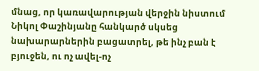մնաց, որ կառավարության վերջին նիստում Նիկոլ Փաշինյանը հանկարծ սկսեց նախարարներին բացատրել, թե ինչ բան է բյուջեն, ու ոչ ավել-ոչ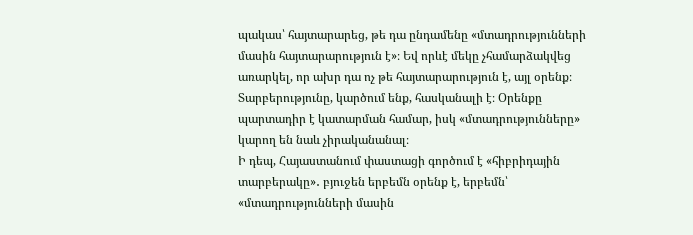պակաս՝ հայտարարեց, թե դա ընդամենը «մտադրությունների մասին հայտարարություն է»։ Եվ որևէ մեկը չհամարձակվեց առարկել, որ ախր դա ոչ թե հայտարարություն է, այլ օրենք։ Տարբերությունը, կարծում ենք, հասկանալի է։ Օրենքը պարտադիր է կատարման համար, իսկ «մտադրությունները» կարող են նաև չիրականանալ։
Ի դեպ, Հայաստանում փաստացի գործում է «հիբրիդային տարբերակը»․ բյուջեն երբեմն օրենք է, երբեմն՝ «մտադրությունների մասին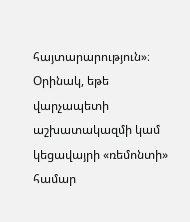հայտարարություն»։ Օրինակ, եթե վարչապետի աշխատակազմի կամ կեցավայրի «ռեմոնտի» համար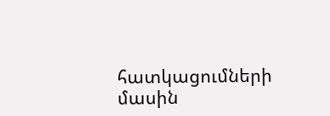հատկացումների մասին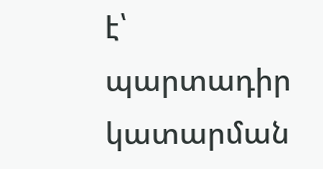է՝ պարտադիր կատարման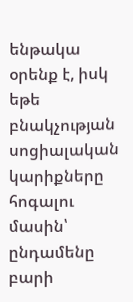ենթակա օրենք է, իսկ եթե բնակչության սոցիալական կարիքները հոգալու մասին՝ ընդամենը բարի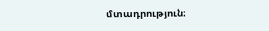մտադրություն։